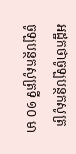អដ្ឋកថាចូឡបន្ថកសូត្រ
ចូឡបន្ថកសូត្រទី ១០ មា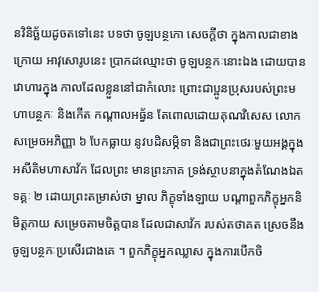នវិនិច្ឆ័យដូចតទៅនេះ បទថា ចូឡបន្ថកោ សេចក្តីថា ក្នុងកាលជាខាងក្រោយ អាវុសោរូបនេះ ប្រាកដឈ្មោះថា ចូឡបន្ថកៈនោះឯង ដោយបានវោហារក្នុង កាលដែលខ្លួននៅជាកំលោះ ព្រោះជាប្អូនប្រុសរបស់ព្រះមហាបន្ថកៈ និងកើត កណ្តាលអធ្វ័ន តែពោលដោយគុណវិសេស លោកសម្រេចអភិញ្ញា ៦ បែកធ្លាយ នូវបដិសម្ភិទា និងជាព្រះថេរៈមួយអង្គក្នុងអសីតិមហាសាវ័ក ដែលព្រះ មានព្រះភាគ ទ្រង់ស្ថាបនាក្នុងតំណែងឯតទគ្គៈ ២ ដោយព្រះតម្រាស់ថា ម្នាល ភិក្ខុទាំងឡាយ បណ្តាពួកភិក្ខុអ្នកនិមិត្តកាយ សម្រេចតាមចិត្តបាន ដែលជាសាវ័ក របស់តថាគត ស្រេចនឹងចូឡបន្ថកៈប្រសើរជាងគេ ។ ពួកភិក្ខុអ្នកឈ្លាស ក្នុងការបើកចិ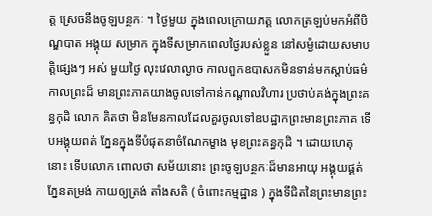ត្ត ស្រេចនឹងចូឡបន្ថកៈ ។ ថ្ងៃមួយ ក្នុងពេលក្រោយភត្ត លោកត្រឡប់មកអំពីបិណ្ឌបាត អង្គុយ សម្រាក ក្នុងទីសម្រាកពេលថ្ងៃរបស់ខ្លួន នៅសម្ងំដោយសមាបត្តិផ្សេងៗ អស់ មួយថ្ងៃ លុះវេលាល្ងាច កាលពួកឧបាសកមិនទាន់មកស្តាប់ធម៌ កាលព្រះដ៏ មានព្រះភាគយាងចូលទៅកាន់កណ្តាលវិហារ ប្រថាប់គង់ក្នុងព្រះគន្ធកុដិ លោក គិតថា មិនមែនកាលដែលគួរចូលទៅឧបដ្ឋាកព្រះមានព្រះភាគ ទើបអង្គុយពត់ ភ្នែនក្នុងទីបំផុតនាចំណែកម្ខាង មុខព្រះគន្ធកុដិ ។ ដោយហេតុនោះ ទើបលោក ពោលថា សម័យនោះ ព្រះចូឡបន្ថកៈដ៏មានអាយុ អង្គុយផ្គត់ភ្នែនតម្រង់ កាយឲ្យត្រង់ តាំងសតិ ( ចំពោះកម្មដ្ឋាន ) ក្នុងទីជិតនៃព្រះមានព្រះ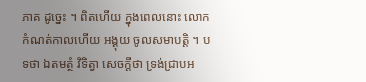ភាគ ដូច្នេះ ។ ពិតហើយ ក្នុងពេលនោះ លោកកំណត់កាលហើយ អង្គុយ ចូលសមាបត្តិ ។ បទថា ឯតមត្ថំ វិទិត្វា សេចក្តីថា ទ្រង់ជ្រាបអ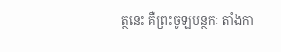ត្ថនេះ គឺព្រះចូឡបន្ថកៈ តាំងកា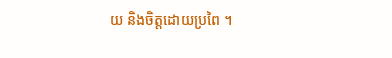យ និងចិត្តដោយប្រពៃ ។